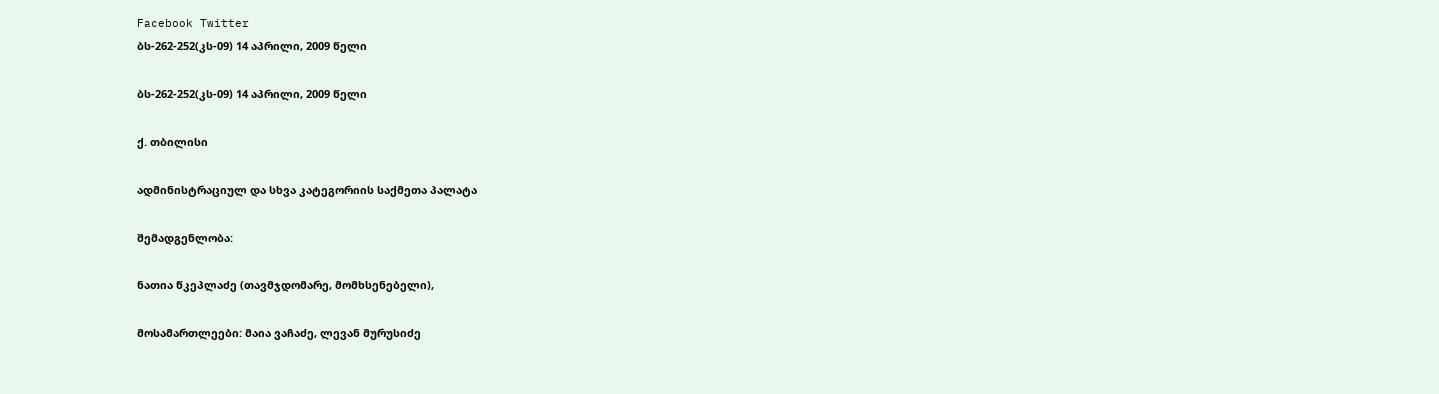Facebook Twitter
ბს-262-252(კს-09) 14 აპრილი, 2009 წელი

ბს-262-252(კს-09) 14 აპრილი, 2009 წელი

ქ. თბილისი

ადმინისტრაციულ და სხვა კატეგორიის საქმეთა პალატა

შემადგენლობა:

ნათია წკეპლაძე (თავმჯდომარე, მომხსენებელი),

მოსამართლეები: მაია ვაჩაძე, ლევან მურუსიძე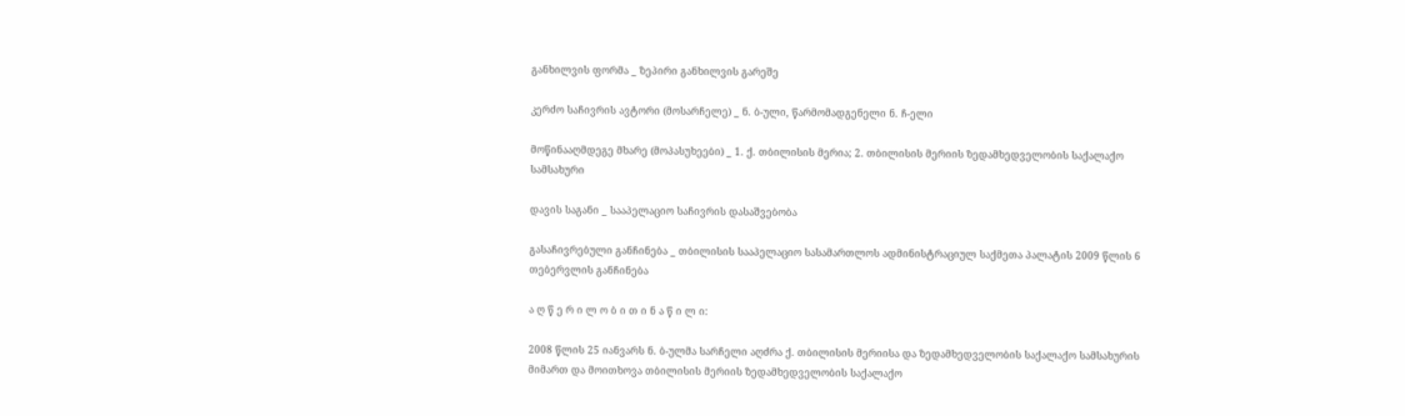განხილვის ფორმა _ ზეპირი განხილვის გარეშე

კერძო საჩივრის ავტორი (მოსარჩელე) _ ნ. ბ-ული, წარმომადგენელი ნ. ჩ-ელი

მოწინააღმდეგე მხარე (მოპასუხეები) _ 1. ქ. თბილისის მერია; 2. თბილისის მერიის ზედამხედველობის საქალაქო სამსახური

დავის საგანი _ სააპელაციო საჩივრის დასაშვებობა

გასაჩივრებული განჩინება _ თბილისის სააპელაციო სასამართლოს ადმინისტრაციულ საქმეთა პალატის 2009 წლის 6 თებერვლის განჩინება

ა ღ წ ე რ ი ლ ო ბ ი თ ი ნ ა წ ი ლ ი:

2008 წლის 25 იანვარს ნ. ბ-ულმა სარჩელი აღძრა ქ. თბილისის მერიისა და ზედამხედველობის საქალაქო სამსახურის მიმართ და მოითხოვა თბილისის მერიის ზედამხედველობის საქალაქო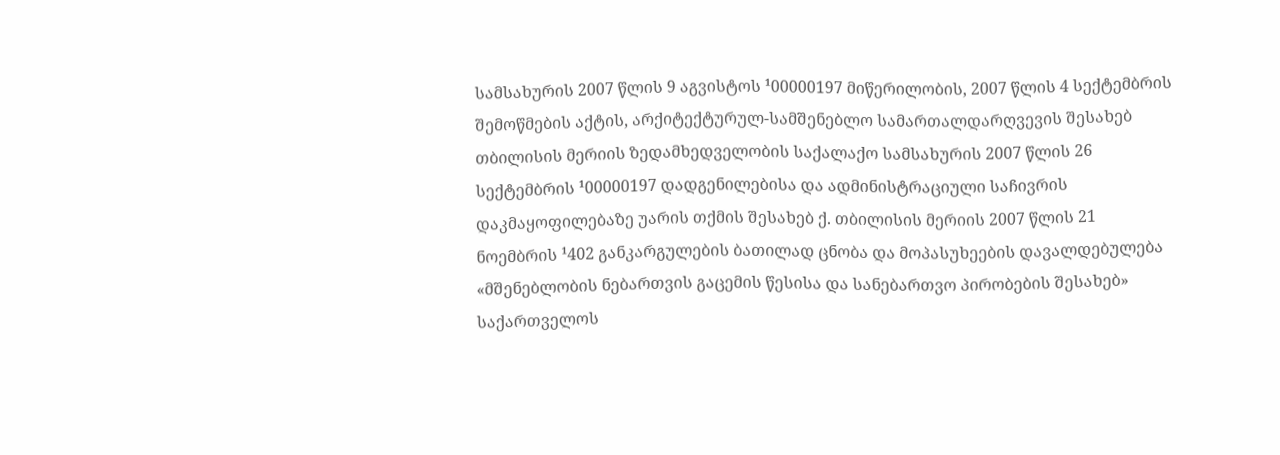სამსახურის 2007 წლის 9 აგვისტოს ¹00000197 მიწერილობის, 2007 წლის 4 სექტემბრის შემოწმების აქტის, არქიტექტურულ-სამშენებლო სამართალდარღვევის შესახებ თბილისის მერიის ზედამხედველობის საქალაქო სამსახურის 2007 წლის 26 სექტემბრის ¹00000197 დადგენილებისა და ადმინისტრაციული საჩივრის დაკმაყოფილებაზე უარის თქმის შესახებ ქ. თბილისის მერიის 2007 წლის 21 ნოემბრის ¹402 განკარგულების ბათილად ცნობა და მოპასუხეების დავალდებულება «მშენებლობის ნებართვის გაცემის წესისა და სანებართვო პირობების შესახებ» საქართველოს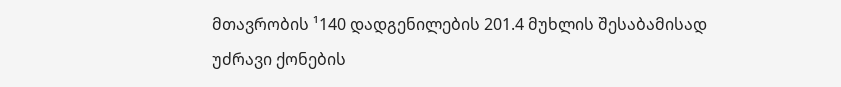მთავრობის ¹140 დადგენილების 201.4 მუხლის შესაბამისად უძრავი ქონების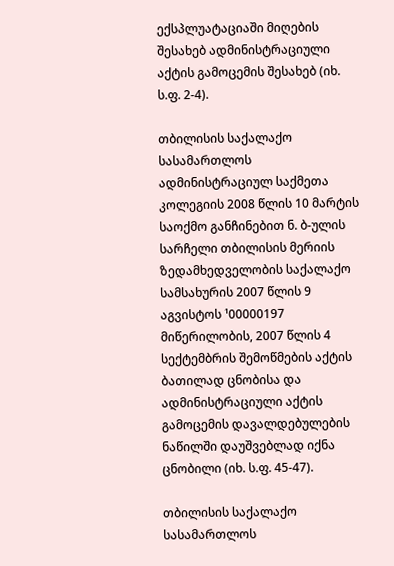ექსპლუატაციაში მიღების შესახებ ადმინისტრაციული აქტის გამოცემის შესახებ (იხ. ს.ფ. 2-4).

თბილისის საქალაქო სასამართლოს ადმინისტრაციულ საქმეთა კოლეგიის 2008 წლის 10 მარტის საოქმო განჩინებით ნ. ბ-ულის სარჩელი თბილისის მერიის ზედამხედველობის საქალაქო სამსახურის 2007 წლის 9 აგვისტოს ¹00000197 მიწერილობის, 2007 წლის 4 სექტემბრის შემოწმების აქტის ბათილად ცნობისა და ადმინისტრაციული აქტის გამოცემის დავალდებულების ნაწილში დაუშვებლად იქნა ცნობილი (იხ. ს.ფ. 45-47).

თბილისის საქალაქო სასამართლოს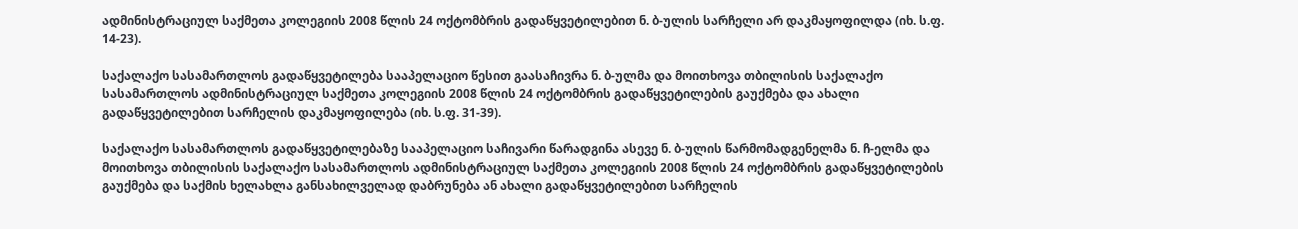ადმინისტრაციულ საქმეთა კოლეგიის 2008 წლის 24 ოქტომბრის გადაწყვეტილებით ნ. ბ-ულის სარჩელი არ დაკმაყოფილდა (იხ. ს.ფ. 14-23).

საქალაქო სასამართლოს გადაწყვეტილება სააპელაციო წესით გაასაჩივრა ნ. ბ-ულმა და მოითხოვა თბილისის საქალაქო სასამართლოს ადმინისტრაციულ საქმეთა კოლეგიის 2008 წლის 24 ოქტომბრის გადაწყვეტილების გაუქმება და ახალი გადაწყვეტილებით სარჩელის დაკმაყოფილება (იხ. ს.ფ. 31-39).

საქალაქო სასამართლოს გადაწყვეტილებაზე სააპელაციო საჩივარი წარადგინა ასევე ნ. ბ-ულის წარმომადგენელმა ნ. ჩ-ელმა და მოითხოვა თბილისის საქალაქო სასამართლოს ადმინისტრაციულ საქმეთა კოლეგიის 2008 წლის 24 ოქტომბრის გადაწყვეტილების გაუქმება და საქმის ხელახლა განსახილველად დაბრუნება ან ახალი გადაწყვეტილებით სარჩელის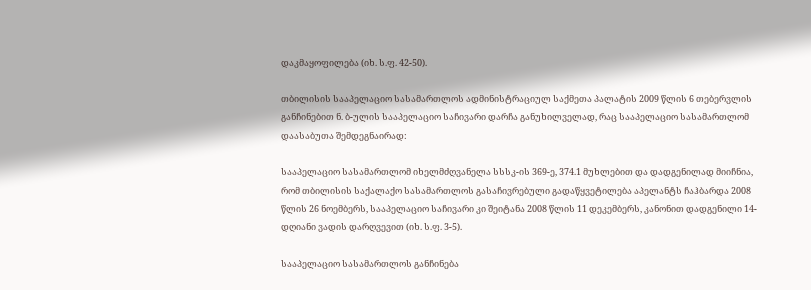დაკმაყოფილება (იხ. ს.ფ. 42-50).

თბილისის სააპელაციო სასამართლოს ადმინისტრაციულ საქმეთა პალატის 2009 წლის 6 თებერვლის განჩინებით ნ. ბ-ულის სააპელაციო საჩივარი დარჩა განუხილველად, რაც სააპელაციო სასამართლომ დაასაბუთა შემდეგნაირად:

სააპელაციო სასამართლომ იხელმძღვანელა სსსკ-ის 369-ე, 374.1 მუხლებით და დადგენილად მიიჩნია, რომ თბილისის საქალაქო სასამართლოს გასაჩივრებული გადაწყვეტილება აპელანტს ჩაჰბარდა 2008 წლის 26 ნოემბერს, სააპელაციო საჩივარი კი შეიტანა 2008 წლის 11 დეკემბერს, კანონით დადგენილი 14-დღიანი ვადის დარღვევით (იხ. ს.ფ. 3-5).

სააპელაციო სასამართლოს განჩინება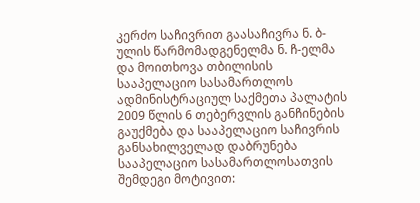კერძო საჩივრით გაასაჩივრა ნ. ბ-ულის წარმომადგენელმა ნ. ჩ-ელმა და მოითხოვა თბილისის სააპელაციო სასამართლოს ადმინისტრაციულ საქმეთა პალატის 2009 წლის 6 თებერვლის განჩინების გაუქმება და სააპელაციო საჩივრის განსახილველად დაბრუნება სააპელაციო სასამართლოსათვის შემდეგი მოტივით: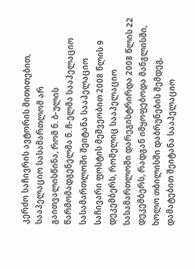კერძო საჩივრის ავტორის მითითებით, სააპელაციო სასამართლომ არ გაითვალისწინა, რომ ნ. ბ-ულის წარმომადგენელმა ნ. ჩ-ელმა სააპელაციო სასამართლოში შეიტანა სააპელაციო საჩივარი ფოსტის მეშვეობით 2008 წლის 9 დეკემბერს, რომელიც სააპელაციო სასამართლოში დარეგისტრირდა 2008 წლის 22 დეკემბერს, რადგან იმყოფებოდა მანგლისში, ხოლო თბილისში დაბრუნების შემდეგ, დამატებით შეიტანა სააპელაციო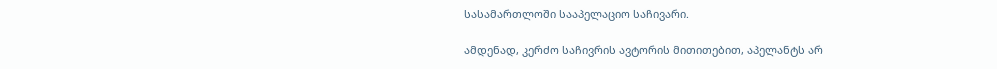სასამართლოში სააპელაციო საჩივარი.

ამდენად, კერძო საჩივრის ავტორის მითითებით, აპელანტს არ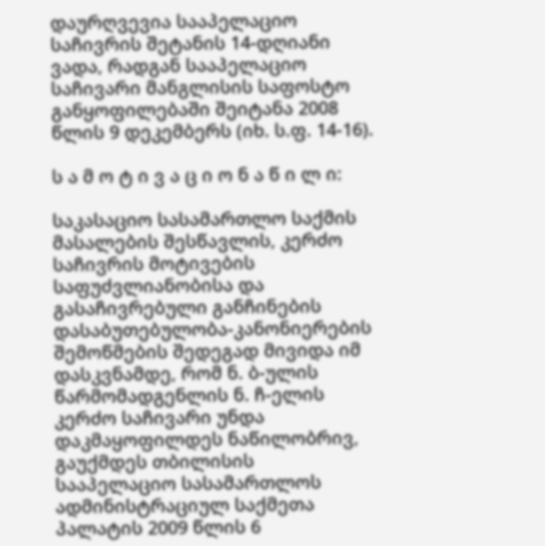დაურღვევია სააპელაციო საჩივრის შეტანის 14-დღიანი ვადა, რადგან სააპელაციო საჩივარი მანგლისის საფოსტო განყოფილებაში შეიტანა 2008 წლის 9 დეკემბერს (იხ. ს.ფ. 14-16).

ს ა მ ო ტ ი ვ ა ც ი ო ნ ა წ ი ლ ი:

საკასაციო სასამართლო საქმის მასალების შესწავლის, კერძო საჩივრის მოტივების საფუძვლიანობისა და გასაჩივრებული განჩინების დასაბუთებულობა-კანონიერების შემოწმების შედეგად მივიდა იმ დასკვნამდე, რომ ნ. ბ-ულის წარმომადგენლის ნ. ჩ-ელის კერძო საჩივარი უნდა დაკმაყოფილდეს ნაწილობრივ, გაუქმდეს თბილისის სააპელაციო სასამართლოს ადმინისტრაციულ საქმეთა პალატის 2009 წლის 6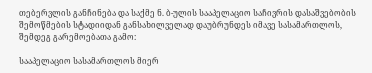თებერვლის განჩინება და საქმე ნ. ბ-ულის სააპელაციო საჩივრის დასაშვებობის შემოწმების სტადიიდან განსახილველად დაუბრუნდეს იმავე სასამართლოს, შემდეგ გარემოებათა გამო:

სააპელაციო სასამართლოს მიერ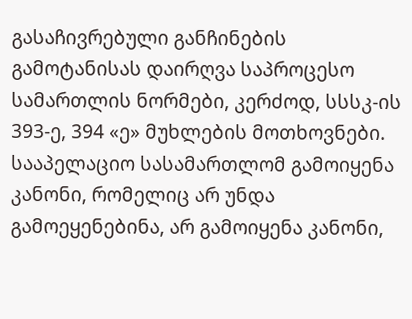გასაჩივრებული განჩინების გამოტანისას დაირღვა საპროცესო სამართლის ნორმები, კერძოდ, სსსკ-ის 393-ე, 394 «ე» მუხლების მოთხოვნები. სააპელაციო სასამართლომ გამოიყენა კანონი, რომელიც არ უნდა გამოეყენებინა, არ გამოიყენა კანონი,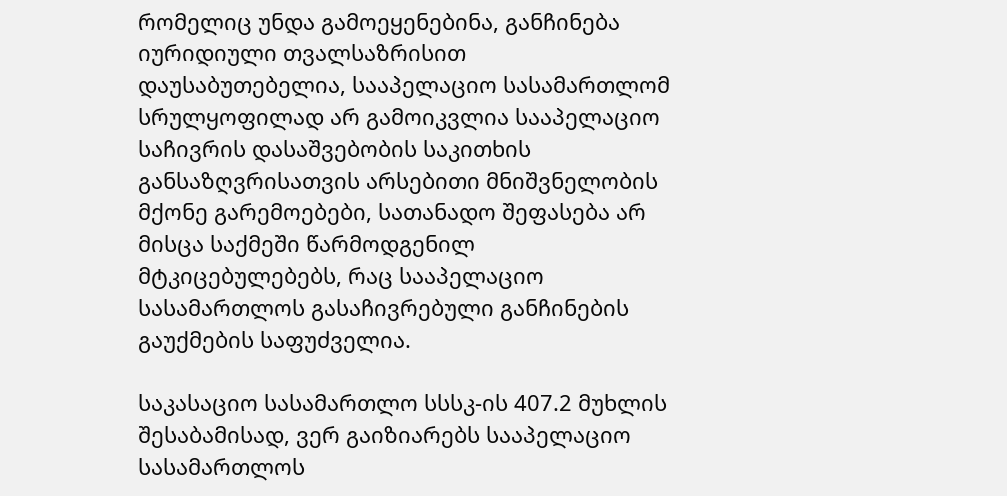რომელიც უნდა გამოეყენებინა, განჩინება იურიდიული თვალსაზრისით დაუსაბუთებელია, სააპელაციო სასამართლომ სრულყოფილად არ გამოიკვლია სააპელაციო საჩივრის დასაშვებობის საკითხის განსაზღვრისათვის არსებითი მნიშვნელობის მქონე გარემოებები, სათანადო შეფასება არ მისცა საქმეში წარმოდგენილ მტკიცებულებებს, რაც სააპელაციო სასამართლოს გასაჩივრებული განჩინების გაუქმების საფუძველია.

საკასაციო სასამართლო სსსკ-ის 407.2 მუხლის შესაბამისად, ვერ გაიზიარებს სააპელაციო სასამართლოს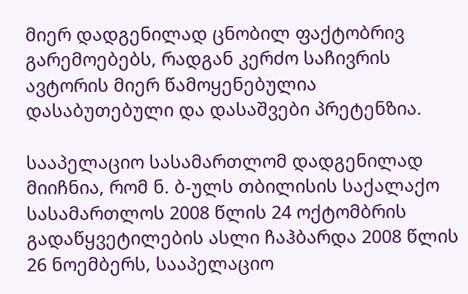მიერ დადგენილად ცნობილ ფაქტობრივ გარემოებებს, რადგან კერძო საჩივრის ავტორის მიერ წამოყენებულია დასაბუთებული და დასაშვები პრეტენზია.

სააპელაციო სასამართლომ დადგენილად მიიჩნია, რომ ნ. ბ-ულს თბილისის საქალაქო სასამართლოს 2008 წლის 24 ოქტომბრის გადაწყვეტილების ასლი ჩაჰბარდა 2008 წლის 26 ნოემბერს, სააპელაციო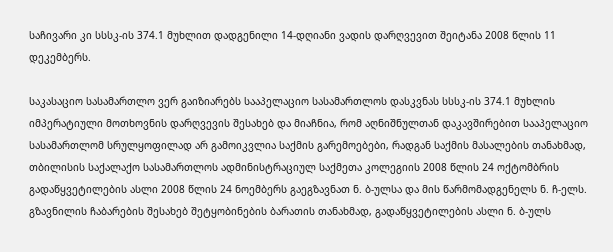საჩივარი კი სსსკ-ის 374.1 მუხლით დადგენილი 14-დღიანი ვადის დარღვევით შეიტანა 2008 წლის 11 დეკემბერს.

საკასაციო სასამართლო ვერ გაიზიარებს სააპელაციო სასამართლოს დასკვნას სსსკ-ის 374.1 მუხლის იმპერატიული მოთხოვნის დარღვევის შესახებ და მიაჩნია, რომ აღნიშნულთან დაკავშირებით სააპელაციო სასამართლომ სრულყოფილად არ გამოიკვლია საქმის გარემოებები, რადგან საქმის მასალების თანახმად, თბილისის საქალაქო სასამართლოს ადმინისტრაციულ საქმეთა კოლეგიის 2008 წლის 24 ოქტომბრის გადაწყვეტილების ასლი 2008 წლის 24 ნოემბერს გაეგზავნათ ნ. ბ-ულსა და მის წარმომადგენელს ნ. ჩ-ელს. გზავნილის ჩაბარების შესახებ შეტყობინების ბარათის თანახმად, გადაწყვეტილების ასლი ნ. ბ-ულს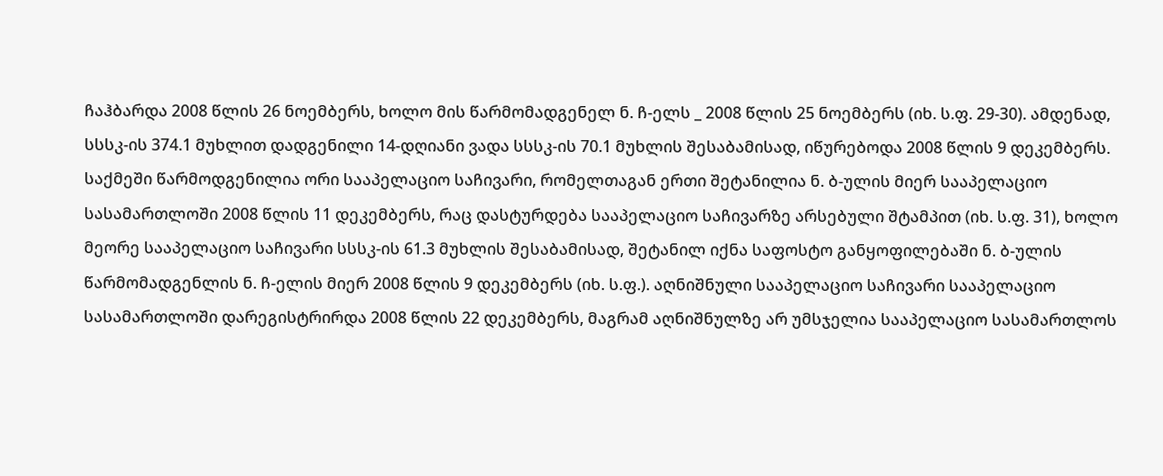ჩაჰბარდა 2008 წლის 26 ნოემბერს, ხოლო მის წარმომადგენელ ნ. ჩ-ელს _ 2008 წლის 25 ნოემბერს (იხ. ს.ფ. 29-30). ამდენად, სსსკ-ის 374.1 მუხლით დადგენილი 14-დღიანი ვადა სსსკ-ის 70.1 მუხლის შესაბამისად, იწურებოდა 2008 წლის 9 დეკემბერს. საქმეში წარმოდგენილია ორი სააპელაციო საჩივარი, რომელთაგან ერთი შეტანილია ნ. ბ-ულის მიერ სააპელაციო სასამართლოში 2008 წლის 11 დეკემბერს, რაც დასტურდება სააპელაციო საჩივარზე არსებული შტამპით (იხ. ს.ფ. 31), ხოლო მეორე სააპელაციო საჩივარი სსსკ-ის 61.3 მუხლის შესაბამისად, შეტანილ იქნა საფოსტო განყოფილებაში ნ. ბ-ულის წარმომადგენლის ნ. ჩ-ელის მიერ 2008 წლის 9 დეკემბერს (იხ. ს.ფ.). აღნიშნული სააპელაციო საჩივარი სააპელაციო სასამართლოში დარეგისტრირდა 2008 წლის 22 დეკემბერს, მაგრამ აღნიშნულზე არ უმსჯელია სააპელაციო სასამართლოს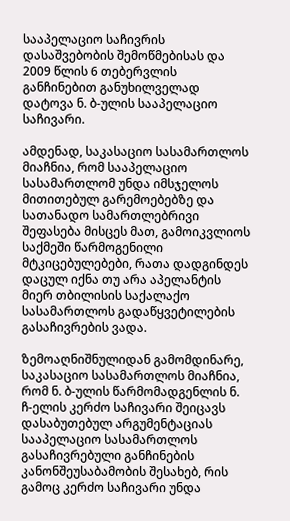სააპელაციო საჩივრის დასაშვებობის შემოწმებისას და 2009 წლის 6 თებერვლის განჩინებით განუხილველად დატოვა ნ. ბ-ულის სააპელაციო საჩივარი.

ამდენად, საკასაციო სასამართლოს მიაჩნია, რომ სააპელაციო სასამართლომ უნდა იმსჯელოს მითითებულ გარემოებებზე და სათანადო სამართლებრივი შეფასება მისცეს მათ, გამოიკვლიოს საქმეში წარმოგენილი მტკიცებულებები, რათა დადგინდეს დაცულ იქნა თუ არა აპელანტის მიერ თბილისის საქალაქო სასამართლოს გადაწყვეტილების გასაჩივრების ვადა.

ზემოაღნიშნულიდან გამომდინარე, საკასაციო სასამართლოს მიაჩნია, რომ ნ. ბ-ულის წარმომადგენლის ნ. ჩ-ელის კერძო საჩივარი შეიცავს დასაბუთებულ არგუმენტაციას სააპელაციო სასამართლოს გასაჩივრებული განჩინების კანონშეუსაბამობის შესახებ, რის გამოც კერძო საჩივარი უნდა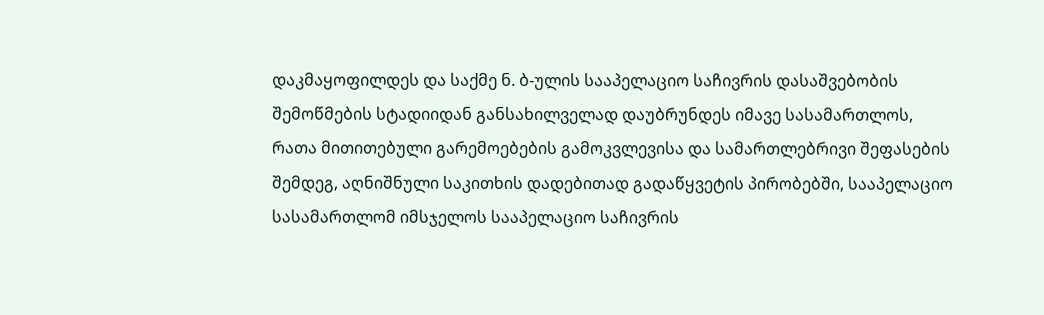დაკმაყოფილდეს და საქმე ნ. ბ-ულის სააპელაციო საჩივრის დასაშვებობის შემოწმების სტადიიდან განსახილველად დაუბრუნდეს იმავე სასამართლოს, რათა მითითებული გარემოებების გამოკვლევისა და სამართლებრივი შეფასების შემდეგ, აღნიშნული საკითხის დადებითად გადაწყვეტის პირობებში, სააპელაციო სასამართლომ იმსჯელოს სააპელაციო საჩივრის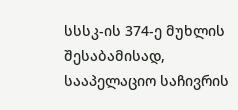სსსკ-ის 374-ე მუხლის შესაბამისად, სააპელაციო საჩივრის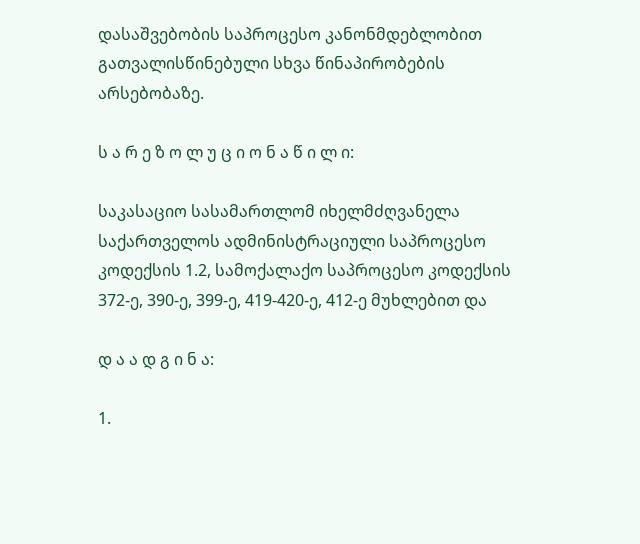დასაშვებობის საპროცესო კანონმდებლობით გათვალისწინებული სხვა წინაპირობების არსებობაზე.

ს ა რ ე ზ ო ლ უ ც ი ო ნ ა წ ი ლ ი:

საკასაციო სასამართლომ იხელმძღვანელა საქართველოს ადმინისტრაციული საპროცესო კოდექსის 1.2, სამოქალაქო საპროცესო კოდექსის 372-ე, 390-ე, 399-ე, 419-420-ე, 412-ე მუხლებით და

დ ა ა დ გ ი ნ ა:

1.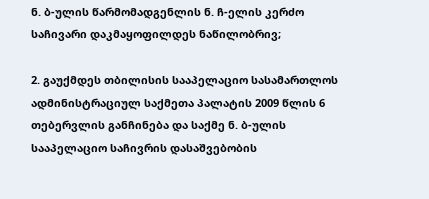ნ. ბ-ულის წარმომადგენლის ნ. ჩ-ელის კერძო საჩივარი დაკმაყოფილდეს ნაწილობრივ;

2. გაუქმდეს თბილისის სააპელაციო სასამართლოს ადმინისტრაციულ საქმეთა პალატის 2009 წლის 6 თებერვლის განჩინება და საქმე ნ. ბ-ულის სააპელაციო საჩივრის დასაშვებობის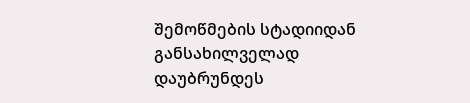შემოწმების სტადიიდან განსახილველად დაუბრუნდეს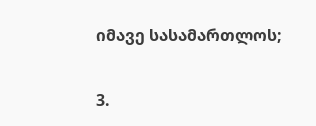იმავე სასამართლოს;

3.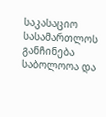საკასაციო სასამართლოს განჩინება საბოლოოა და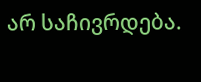არ საჩივრდება.